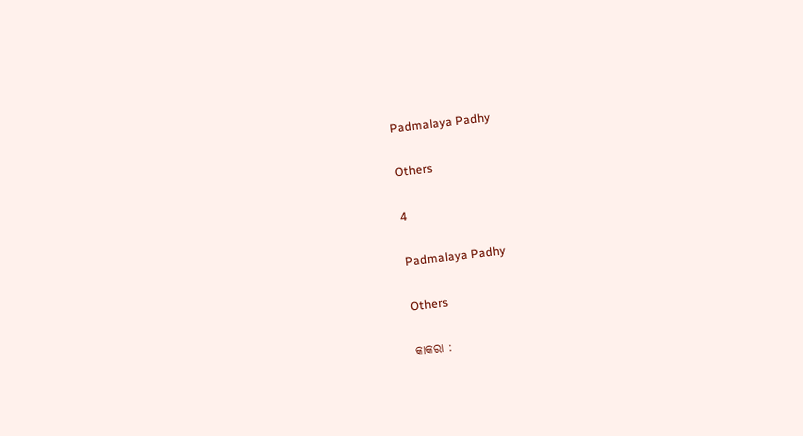Padmalaya Padhy

Others

4

Padmalaya Padhy

Others

କାକରା :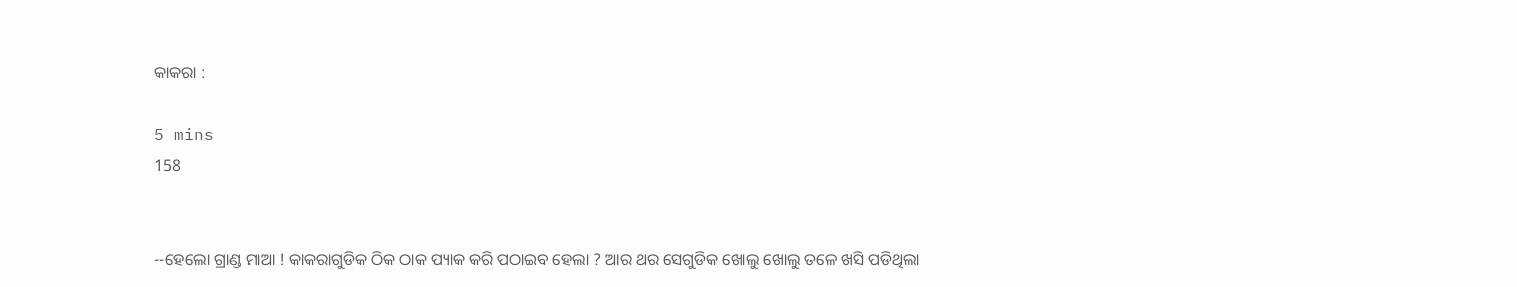କାକରା :

5 mins
158


--ହେଲୋ ଗ୍ରାଣ୍ଡ ମାଆ ! କାକରାଗୁଡିକ ଠିକ ଠାକ ପ୍ୟାକ କରି ପଠାଇବ ହେଲା ? ଆର ଥର ସେଗୁଡିକ ଖୋଲୁ ଖୋଲୁ ତଳେ ଖସି ପଡିଥିଲା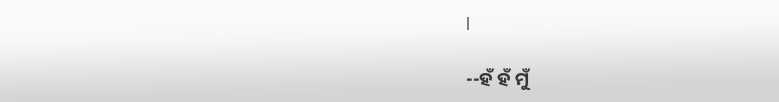l

--ହଁ ହଁ ମୁଁ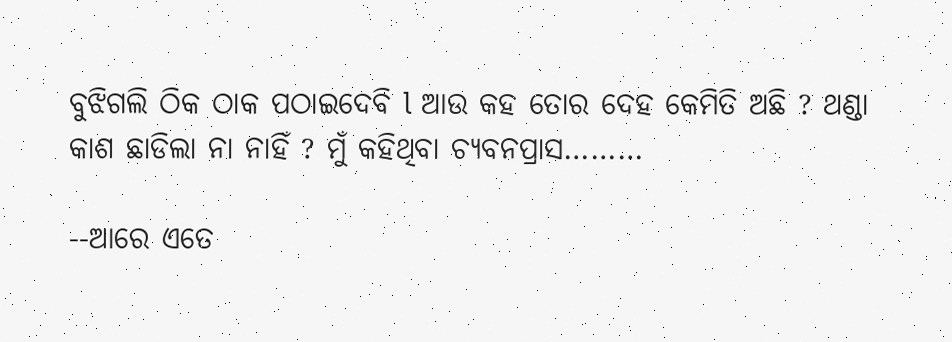ବୁଝିଗଲି ଠିକ ଠାକ ପଠାଇଦେବି l ଆଉ କହ ତୋର ଦେହ କେମିତି ଅଛି ? ଥଣ୍ଡା କାଶ ଛାଡିଲା ନା ନାହିଁ ? ମୁଁ କହିଥିବା ଚ୍ୟବନପ୍ରାସ………

--ଆରେ ଏତେ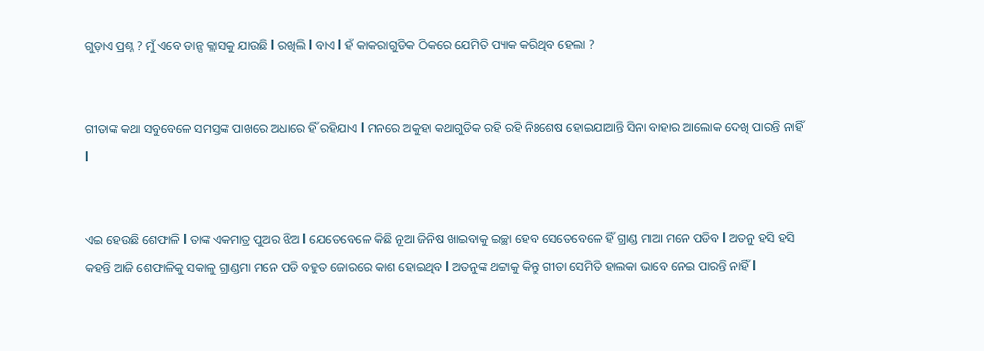ଗୁଡ଼ାଏ ପ୍ରଶ୍ନ ? ମୁଁ ଏବେ ଡାନ୍ସ କ୍ଲାସକୁ ଯାଉଛି l ରଖିଲି l ବାଏ l ହଁ କାକରାଗୁଡିକ ଠିକରେ ଯେମିତି ପ୍ୟାକ କରିଥିବ ହେଲା ?


ଗୀତାଙ୍କ କଥା ସବୁବେଳେ ସମସ୍ତଙ୍କ ପାଖରେ ଅଧାରେ ହିଁ ରହିଯାଏ l ମନରେ ଅକୁହା କଥାଗୁଡିକ ରହି ରହି ନିଃଶେଷ ହୋଇଯାଆନ୍ତି ସିନା ବାହାର ଆଲୋକ ଦେଖି ପାରନ୍ତି ନାହିଁ l


ଏଇ ହେଉଛି ଶେଫାଳି l ତାଙ୍କ ଏକମାତ୍ର ପୁଅର ଝିଅ l ଯେତେବେଳେ କିଛି ନୂଆ ଜିନିଷ ଖାଇବାକୁ ଇଚ୍ଛା ହେବ ସେତେବେଳେ ହିଁ ଗ୍ରାଣ୍ଡ ମାଆ ମନେ ପଡିବ l ଅତନୁ ହସି ହସି କହନ୍ତି ଆଜି ଶେଫାଳିକୁ ସକାଳୁ ଗ୍ରାଣ୍ଡମା ମନେ ପଡି ବହୁତ ଜୋରରେ କାଶ ହୋଇଥିବ l ଅତନୁଙ୍କ ଥଟ୍ଟାକୁ କିନ୍ତୁ ଗୀତା ସେମିତି ହାଲକା ଭାବେ ନେଇ ପାରନ୍ତି ନାହିଁ l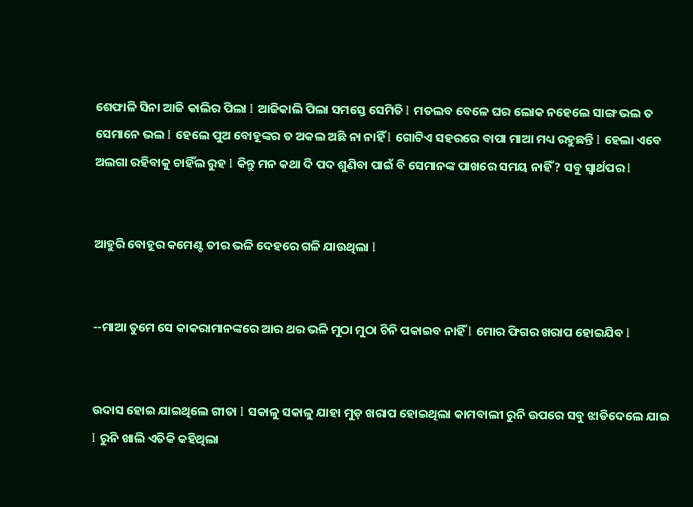ଶେଫାଳି ସିନା ଆଜି କାଲିର ପିଲା l ଆଜିକାଲି ପିଲା ସମସ୍ତେ ସେମିତି l ମତଲବ ବେଳେ ଘର ଲୋକ ନହେଲେ ସାଙ୍ଗ ଭଲ ତ ସେମାନେ ଭଲ l ହେଲେ ପୁଅ ବୋହୂଙ୍କର ତ ଅକଲ ଅଛି ନା ନାହିଁ l ଗୋଟିଏ ସହରରେ ବାପା ମାଆ ମଧ୍ୟ ରହୁଛନ୍ତି l ହେଲା ଏବେ ଅଲଗା ରହିବାକୁ ଚାହିଁଲ ରୁହ l କିନ୍ତୁ ମନ କଥା ଦି ପଦ ଶୁଣିବା ପାଇଁ ବି ସେମାନଙ୍କ ପାଖରେ ସମୟ ନାହିଁ ? ସବୁ ସ୍ୱାର୍ଥପର l


ଆହୁରି ବୋହୂର କମେଣ୍ଟ ତୀର ଭଳି ଦେହରେ ଗଳି ଯାଉଥିଲା l


--ମାଆ ତୁମେ ସେ କାକରାମାନଙ୍କରେ ଆର ଥର ଭଳି ମୁଠା ମୁଠା ଚିନି ପକାଇବ ନାହିଁ l ମୋର ଫିଗର ଖରାପ ହୋଇଯିବ l


ଉଦାସ ହୋଇ ଯାଇଥିଲେ ଗୀତା l ସକାଳୁ ସକାଳୁ ଯାହା ମୁଡ଼ ଖରାପ ହୋଇଥିଲା କାମବାଲୀ ରୁନି ଉପରେ ସବୁ ଝାଡିଦେଲେ ଯାଇ l ରୁନି ଖାଲି ଏତିକି କହିଥିଲା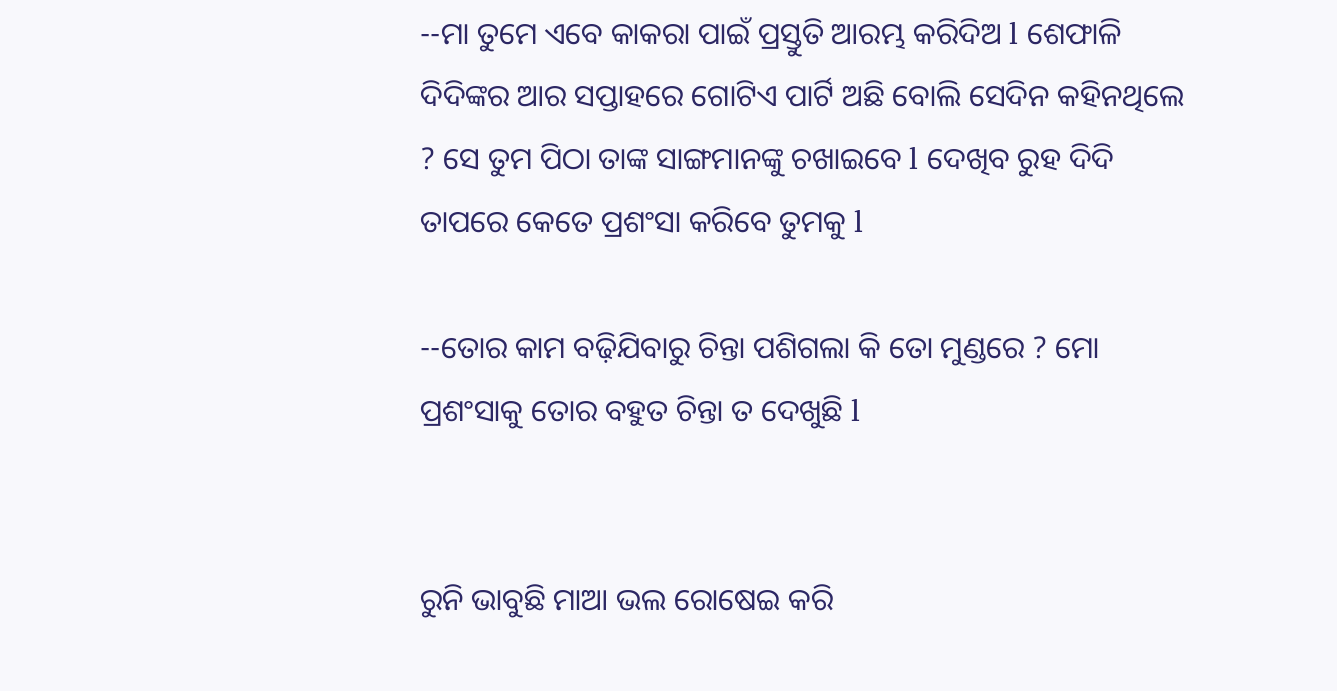--ମା ତୁମେ ଏବେ କାକରା ପାଇଁ ପ୍ରସ୍ତୁତି ଆରମ୍ଭ କରିଦିଅ l ଶେଫାଳି ଦିଦିଙ୍କର ଆର ସପ୍ତାହରେ ଗୋଟିଏ ପାର୍ଟି ଅଛି ବୋଲି ସେଦିନ କହିନଥିଲେ ? ସେ ତୁମ ପିଠା ତାଙ୍କ ସାଙ୍ଗମାନଙ୍କୁ ଚଖାଇବେ l ଦେଖିବ ରୁହ ଦିଦି ତାପରେ କେତେ ପ୍ରଶଂସା କରିବେ ତୁମକୁ l

--ତୋର କାମ ବଢ଼ିଯିବାରୁ ଚିନ୍ତା ପଶିଗଲା କି ତୋ ମୁଣ୍ଡରେ ? ମୋ ପ୍ରଶଂସାକୁ ତୋର ବହୁତ ଚିନ୍ତା ତ ଦେଖୁଛି l


ରୁନି ଭାବୁଛି ମାଆ ଭଲ ରୋଷେଇ କରି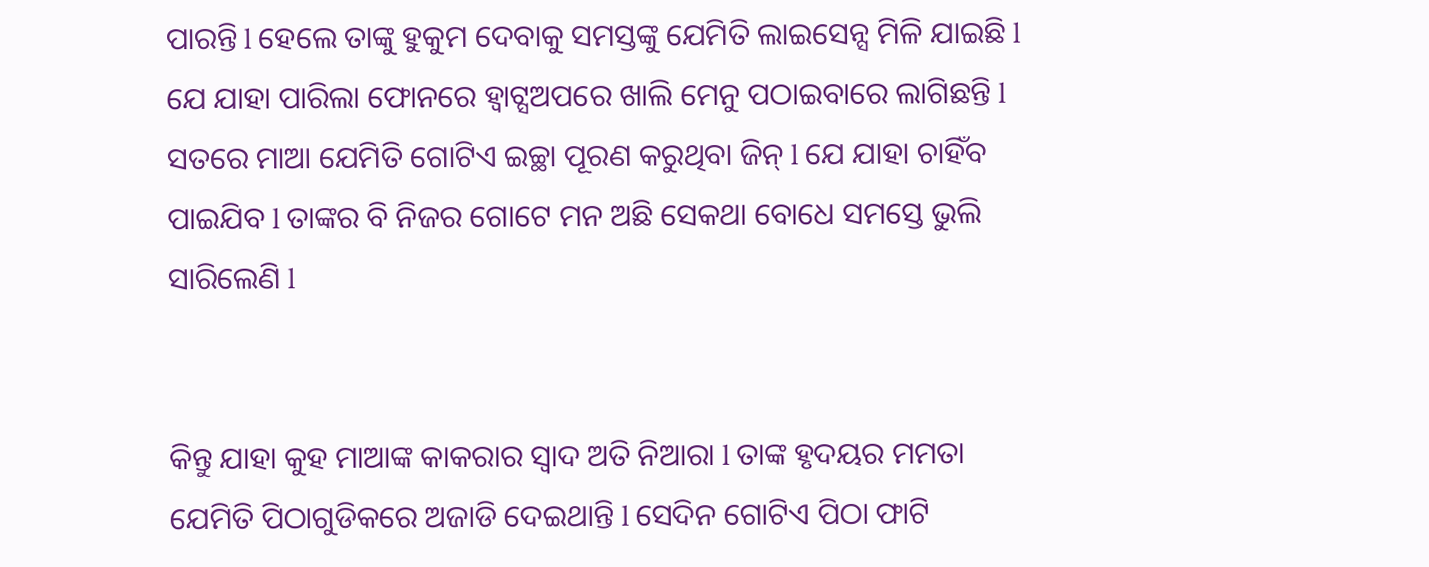ପାରନ୍ତି l ହେଲେ ତାଙ୍କୁ ହୁକୁମ ଦେବାକୁ ସମସ୍ତଙ୍କୁ ଯେମିତି ଲାଇସେନ୍ସ ମିଳି ଯାଇଛି l ଯେ ଯାହା ପାରିଲା ଫୋନରେ ହ୍ୱାଟ୍ସଅପରେ ଖାଲି ମେନୁ ପଠାଇବାରେ ଲାଗିଛନ୍ତି l ସତରେ ମାଆ ଯେମିତି ଗୋଟିଏ ଇଚ୍ଛା ପୂରଣ କରୁଥିବା ଜିନ୍ l ଯେ ଯାହା ଚାହିଁବ ପାଇଯିବ l ତାଙ୍କର ବି ନିଜର ଗୋଟେ ମନ ଅଛି ସେକଥା ବୋଧେ ସମସ୍ତେ ଭୁଲି ସାରିଲେଣି l


କିନ୍ତୁ ଯାହା କୁହ ମାଆଙ୍କ କାକରାର ସ୍ୱାଦ ଅତି ନିଆରା l ତାଙ୍କ ହୃଦୟର ମମତା ଯେମିତି ପିଠାଗୁଡିକରେ ଅଜାଡି ଦେଇଥାନ୍ତି l ସେଦିନ ଗୋଟିଏ ପିଠା ଫାଟି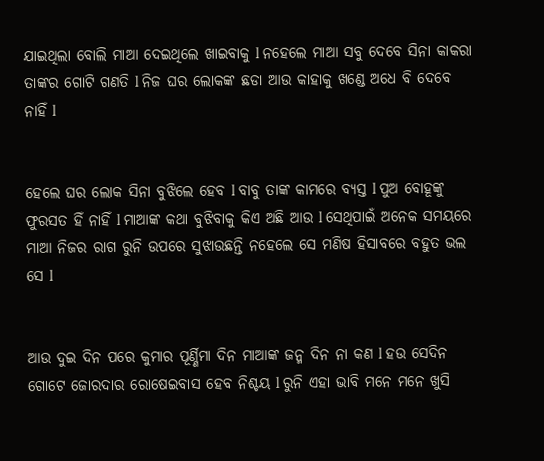ଯାଇଥିଲା ବୋଲି ମାଆ ଦେଇଥିଲେ ଖାଇବାକୁ l ନହେଲେ ମାଆ ସବୁ ଦେବେ ସିନା କାକରା ତାଙ୍କର ଗୋଟି ଗଣତି l ନିଜ ଘର ଲୋକଙ୍କ ଛଡା ଆଉ କାହାକୁ ଖଣ୍ଡେ ଅଧେ ବି ଦେବେ ନାହିଁ l


ହେଲେ ଘର ଲୋକ ସିନା ବୁଝିଲେ ହେବ l ବାବୁ ତାଙ୍କ କାମରେ ବ୍ୟସ୍ତ l ପୁଅ ବୋହୂଙ୍କୁ ଫୁରସତ ହିଁ ନାହିଁ l ମାଆଙ୍କ କଥା ବୁଝିବାକୁ କିଏ ଅଛି ଆଉ l ସେଥିପାଇଁ ଅନେକ ସମୟରେ ମାଆ ନିଜର ରାଗ ରୁନି ଉପରେ ସୁଝାଉଛନ୍ତି ନହେଲେ ସେ ମଣିଷ ହିସାବରେ ବହୁତ ଭଲ ସେ l


ଆଉ ଦୁଇ ଦିନ ପରେ କୁମାର ପୂର୍ଣ୍ଣିମା ଦିନ ମାଆଙ୍କ ଜନ୍ମ ଦିନ ନା କଣ l ହଉ ସେଦିନ ଗୋଟେ ଜୋରଦାର ରୋଷେଇବାସ ହେବ ନିଶ୍ଚୟ l ରୁନି ଏହା ଭାବି ମନେ ମନେ ଖୁସି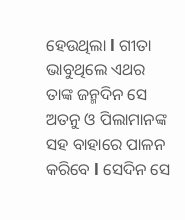ହେଉଥିଲା l ଗୀତା ଭାବୁଥିଲେ ଏଥର ତାଙ୍କ ଜନ୍ମଦିନ ସେ ଅତନୁ ଓ ପିଲାମାନଙ୍କ ସହ ବାହାରେ ପାଳନ କରିବେ l ସେଦିନ ସେ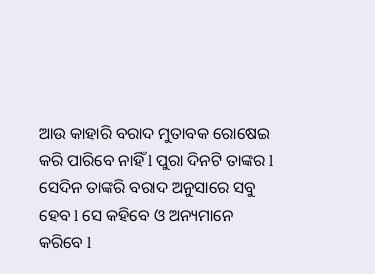ଆଉ କାହାରି ବରାଦ ମୁତାବକ ରୋଷେଇ କରି ପାରିବେ ନାହିଁ l ପୁରା ଦିନଟି ତାଙ୍କର l ସେଦିନ ତାଙ୍କରି ବରାଦ ଅନୁସାରେ ସବୁ ହେବ l ସେ କହିବେ ଓ ଅନ୍ୟମାନେ କରିବେ l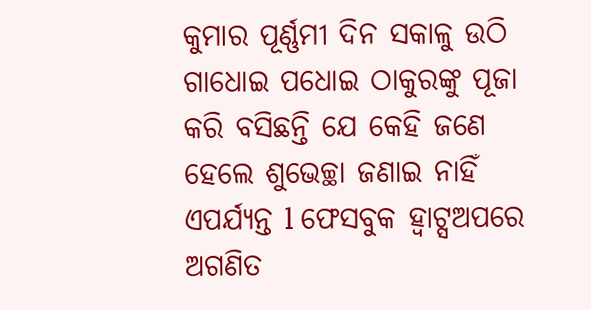କୁମାର ପୂର୍ଣ୍ଣମୀ ଦିନ ସକାଳୁ ଉଠି ଗାଧୋଇ ପଧୋଇ ଠାକୁରଙ୍କୁ ପୂଜା କରି ବସିଛନ୍ତି ଯେ କେହି ଜଣେ ହେଲେ ଶୁଭେଚ୍ଛା ଜଣାଇ ନାହିଁ ଏପର୍ଯ୍ୟନ୍ତ l ଫେସବୁକ ହ୍ୱାଟ୍ସଅପରେ ଅଗଣିତ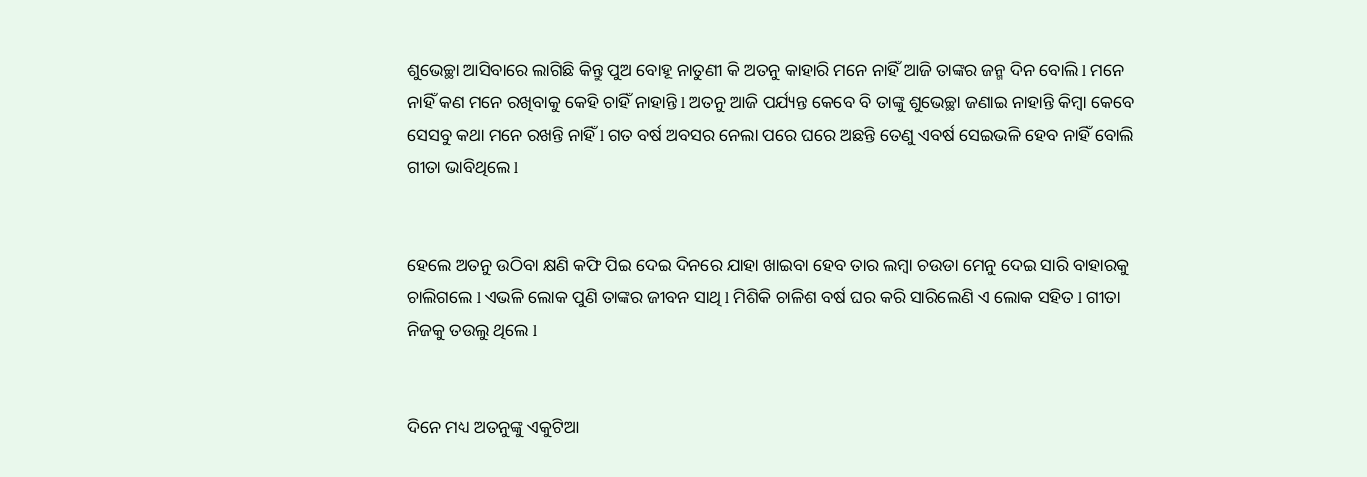ଶୁଭେଚ୍ଛା ଆସିବାରେ ଲାଗିଛି କିନ୍ତୁ ପୁଅ ବୋହୂ ନାତୁଣୀ କି ଅତନୁ କାହାରି ମନେ ନାହିଁ ଆଜି ତାଙ୍କର ଜନ୍ମ ଦିନ ବୋଲି l ମନେ ନାହିଁ କଣ ମନେ ରଖିବାକୁ କେହି ଚାହିଁ ନାହାନ୍ତି l ଅତନୁ ଆଜି ପର୍ଯ୍ୟନ୍ତ କେବେ ବି ତାଙ୍କୁ ଶୁଭେଚ୍ଛା ଜଣାଇ ନାହାନ୍ତି କିମ୍ବା କେବେ ସେସବୁ କଥା ମନେ ରଖନ୍ତି ନାହିଁ l ଗତ ବର୍ଷ ଅବସର ନେଲା ପରେ ଘରେ ଅଛନ୍ତି ତେଣୁ ଏବର୍ଷ ସେଇଭଳି ହେବ ନାହିଁ ବୋଲି ଗୀତା ଭାବିଥିଲେ l


ହେଲେ ଅତନୁ ଉଠିବା କ୍ଷଣି କଫି ପିଇ ଦେଇ ଦିନରେ ଯାହା ଖାଇବା ହେବ ତାର ଲମ୍ବା ଚଉଡା ମେନୁ ଦେଇ ସାରି ବାହାରକୁ ଚାଲିଗଲେ l ଏଭଳି ଲୋକ ପୁଣି ତାଙ୍କର ଜୀବନ ସାଥି l ମିଶିକି ଚାଳିଶ ବର୍ଷ ଘର କରି ସାରିଲେଣି ଏ ଲୋକ ସହିତ l ଗୀତା ନିଜକୁ ତଉଲୁ ଥିଲେ l


ଦିନେ ମଧ୍ୟ ଅତନୁଙ୍କୁ ଏକୁଟିଆ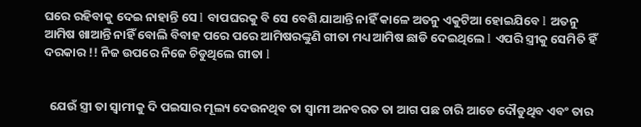ଘରେ ରହିବାକୁ ଦେଇ ନାହାନ୍ତି ସେ l ବାପଘରକୁ ବି ସେ ବେଶି ଯାଆନ୍ତି ନାହିଁ କାଳେ ଅତନୁ ଏକୁଟିଆ ହୋଇଯିବେ l ଅତନୁ ଆମିଷ ଖାଆନ୍ତି ନାହିଁ ବୋଲି ବିବାହ ପରେ ପରେ ଆମିଷରଙ୍କୁଣି ଗୀତା ମଧ୍ୟ ଆମିଷ ଛାଡି ଦେଇଥିଲେ l ଏପରି ସ୍ତ୍ରୀକୁ ସେମିତି ହିଁ ଦରକାର !! ନିଜ ଉପରେ ନିଜେ ଚିଡୁଥିଲେ ଗୀତା l


  ଯେଉଁ ସ୍ତ୍ରୀ ତା ସ୍ୱାମୀକୁ ଦି ପଇସାର ମୂଲ୍ୟ ଦେଉନଥିବ ତା ସ୍ୱାମୀ ଅନବରତ ତା ଆଗ ପଛ ଚାରି ଆଡେ ଦୌଡୁଥିବ ଏବଂ ତାର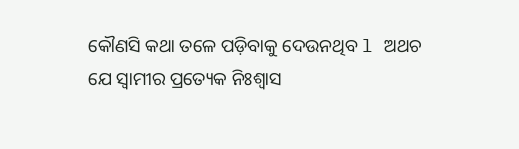କୌଣସି କଥା ତଳେ ପଡ଼ିବାକୁ ଦେଉନଥିବ l ଅଥଚ ଯେ ସ୍ୱାମୀର ପ୍ରତ୍ୟେକ ନିଃଶ୍ୱାସ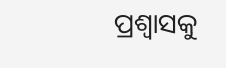ପ୍ରଶ୍ୱାସକୁ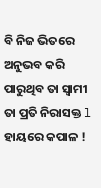ବି ନିଜ ଭିତରେ ଅନୁଭବ କରି ପାରୁଥିବ ତା ସ୍ୱାମୀ ତା ପ୍ରତି ନିରାସକ୍ତ l ହାୟରେ କପାଳ !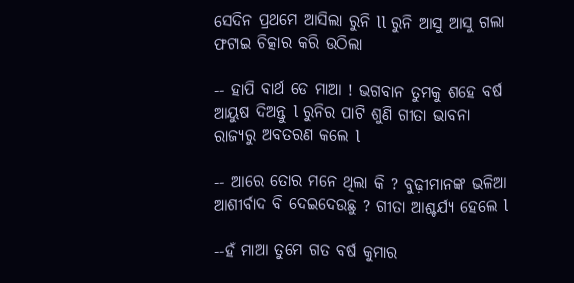ସେଦିନ ପ୍ରଥମେ ଆସିଲା ରୁନି ll ରୁନି ଆସୁ ଆସୁ ଗଲା ଫଟାଇ ଚିତ୍କାର କରି ଉଠିଲା

-- ହାପି ବାର୍ଥ ଡେ ମାଆ ! ଭଗବାନ ତୁମକୁ ଶହେ ବର୍ଷ ଆୟୁଷ ଦିଅନ୍ତୁ l ରୁନିର ପାଟି ଶୁଣି ଗୀତା ଭାବନା ରାଜ୍ୟରୁ ଅବତରଣ କଲେ l

-- ଆରେ ତୋର ମନେ ଥିଲା କି ? ବୁଢ଼ୀମାନଙ୍କ ଭଳିଆ ଆଶୀର୍ବାଦ ବି ଦେଇଦେଉଛୁ ? ଗୀତା ଆଶ୍ଚର୍ଯ୍ୟ ହେଲେ l

--ହଁ ମାଆ ତୁମେ ଗତ ବର୍ଷ କୁମାର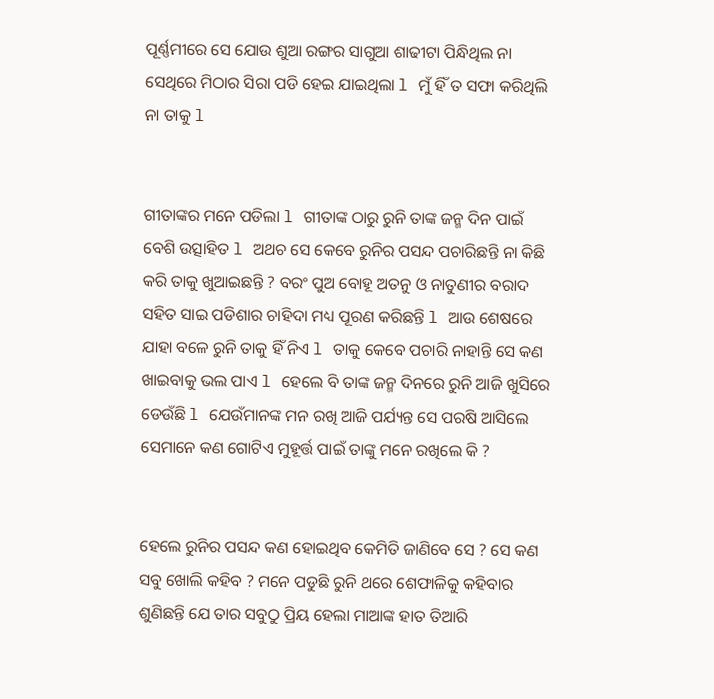ପୂର୍ଣ୍ଣମୀରେ ସେ ଯୋଉ ଶୁଆ ରଙ୍ଗର ସାଗୁଆ ଶାଢୀଟା ପିନ୍ଧିଥିଲ ନା ସେଥିରେ ମିଠାର ସିରା ପଡି ହେଇ ଯାଇଥିଲା l ମୁଁ ହିଁ ତ ସଫା କରିଥିଲି ନା ତାକୁ l


ଗୀତାଙ୍କର ମନେ ପଡିଲା l ଗୀତାଙ୍କ ଠାରୁ ରୁନି ତାଙ୍କ ଜନ୍ମ ଦିନ ପାଇଁ ବେଶି ଉତ୍ସାହିତ l ଅଥଚ ସେ କେବେ ରୁନିର ପସନ୍ଦ ପଚାରିଛନ୍ତି ନା କିଛି କରି ତାକୁ ଖୁଆଇଛନ୍ତି ? ବରଂ ପୁଅ ବୋହୂ ଅତନୁ ଓ ନାତୁଣୀର ବରାଦ ସହିତ ସାଇ ପଡିଶାର ଚାହିଦା ମଧ୍ୟ ପୂରଣ କରିଛନ୍ତି l ଆଉ ଶେଷରେ ଯାହା ବଳେ ରୁନି ତାକୁ ହିଁ ନିଏ l ତାକୁ କେବେ ପଚାରି ନାହାନ୍ତି ସେ କଣ ଖାଇବାକୁ ଭଲ ପାଏ l ହେଲେ ବି ତାଙ୍କ ଜନ୍ମ ଦିନରେ ରୁନି ଆଜି ଖୁସିରେ ଡେଉଁଛି l ଯେଉଁମାନଙ୍କ ମନ ରଖି ଆଜି ପର୍ଯ୍ୟନ୍ତ ସେ ପରଷି ଆସିଲେ ସେମାନେ କଣ ଗୋଟିଏ ମୁହୂର୍ତ୍ତ ପାଇଁ ତାଙ୍କୁ ମନେ ରଖିଲେ କି ?


ହେଲେ ରୁନିର ପସନ୍ଦ କଣ ହୋଇଥିବ କେମିତି ଜାଣିବେ ସେ ? ସେ କଣ ସବୁ ଖୋଲି କହିବ ? ମନେ ପଡୁଛି ରୁନି ଥରେ ଶେଫାଳିକୁ କହିବାର ଶୁଣିଛନ୍ତି ଯେ ତାର ସବୁଠୁ ପ୍ରିୟ ହେଲା ମାଆଙ୍କ ହାତ ତିଆରି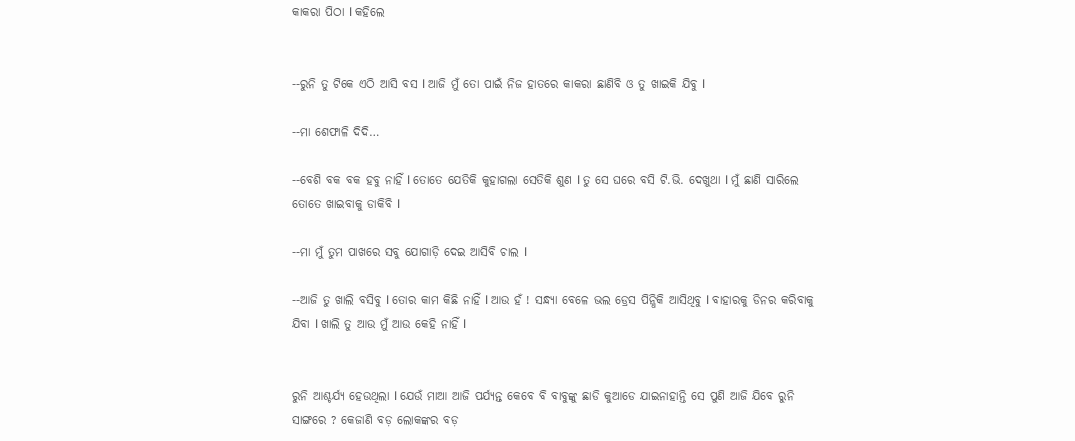କାକରା ପିଠା l କହିଲେ


--ରୁନି ତୁ ଟିକେ ଏଠି ଆସି ବସ l ଆଜି ମୁଁ ତୋ ପାଇଁ ନିଜ ହାତରେ କାକରା ଛାଣିବି ଓ ତୁ ଖାଇକି ଯିବୁ l

--ମା ଶେଫାଳି ଦିଦି…

--ବେଶି ବକ ବକ ହବୁ ନାହିଁ l ତୋତେ ଯେତିକି କୁହାଗଲା ସେତିକି ଶୁଣ l ତୁ ସେ ଘରେ ବସି ଟି.ଭି. ଦେଖୁଥା l ମୁଁ ଛାଣି ସାରିଲେ ତୋତେ ଖାଇବାକୁ ଡାକିବି l

--ମା ମୁଁ ତୁମ ପାଖରେ ସବୁ ଯୋଗାଡ଼ି ଦେଇ ଆସିବି ଚାଲ l

--ଆଜି ତୁ ଖାଲି ବସିବୁ l ତୋର କାମ କିଛି ନାହିଁ l ଆଉ ହଁ ! ସନ୍ଧ୍ୟା ବେଳେ ଭଲ ଡ୍ରେସ ପିନ୍ଧିକି ଆସିଥିବୁ l ବାହାରକୁ ଡିନର କରିବାକୁ ଯିବା l ଖାଲି ତୁ ଆଉ ମୁଁ ଆଉ କେହି ନାହିଁ l


ରୁନି ଆଶ୍ଚର୍ଯ୍ୟ ହେଉଥିଲା l ଯେଉଁ ମାଆ ଆଜି ପର୍ଯ୍ୟନ୍ତ କେବେ ବି ବାବୁଙ୍କୁ ଛାଡି କୁଆଡେ ଯାଇନାହାନ୍ତି ସେ ପୁଣି ଆଜି ଯିବେ ରୁନି ସାଙ୍ଗରେ ? କେଜାଣି ବଡ଼ ଲୋକଙ୍କର ବଡ଼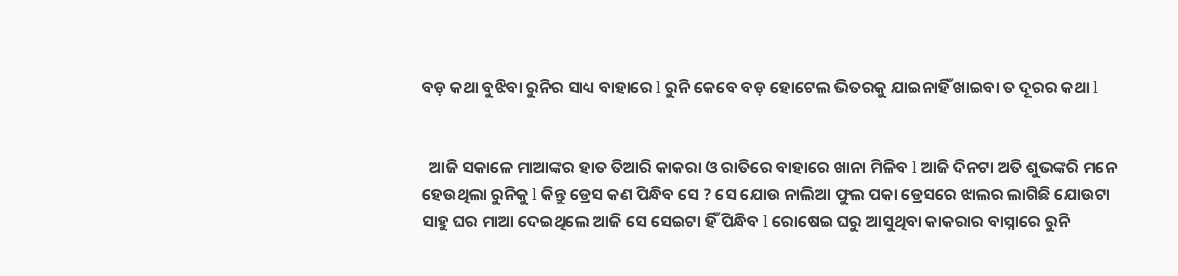ବଡ଼ କଥା ବୁଝିବା ରୁନିର ସାଧ୍ୟ ବାହାରେ l ରୁନି କେବେ ବଡ଼ ହୋଟେଲ ଭିତରକୁ ଯାଇନାହିଁ ଖାଇବା ତ ଦୂରର କଥା l


  ଆଜି ସକାଳେ ମାଆଙ୍କର ହାତ ତିଆରି କାକରା ଓ ରାତିରେ ବାହାରେ ଖାନା ମିଳିବ l ଆଜି ଦିନଟା ଅତି ଶୁଭଙ୍କରି ମନେ ହେଉଥିଲା ରୁନିକୁ l କିନ୍ତୁ ଡ୍ରେସ କଣ ପିନ୍ଧିବ ସେ ? ସେ ଯୋଉ ନାଲିଆ ଫୁଲ ପକା ଡ୍ରେସରେ ଝାଲର ଲାଗିଛି ଯୋଉଟା ସାହୁ ଘର ମାଆ ଦେଇଥିଲେ ଆଜି ସେ ସେଇଟା ହିଁ ପିନ୍ଧିବ l ରୋଷେଇ ଘରୁ ଆସୁଥିବା କାକରାର ବାସ୍ନାରେ ରୁନି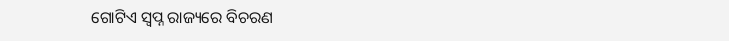ଗୋଟିଏ ସ୍ୱପ୍ନ ରାଜ୍ୟରେ ବିଚରଣ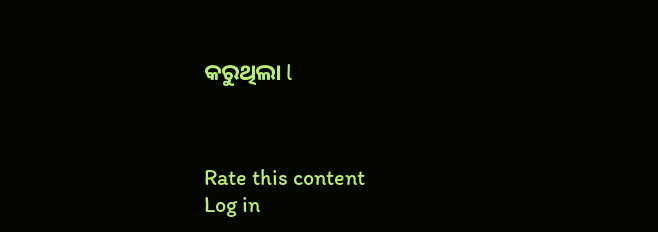କରୁଥିଲା l



Rate this content
Log in